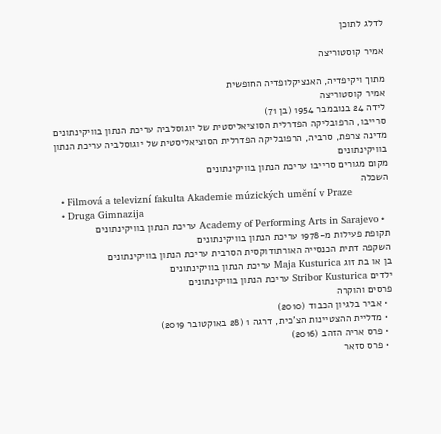לדלג לתוכן

אמיר קוסטוריצה

מתוך ויקיפדיה, האנציקלופדיה החופשית
אמיר קוסטוריצה
לידה 24 בנובמבר 1954 (בן 71)
סרייבו, הרפובליקה הפדרלית הסוציאליסטית של יוגוסלביה עריכת הנתון בוויקינתונים
מדינה צרפת, סרביה, הרפובליקה הפדרלית הסוציאליסטית של יוגוסלביה עריכת הנתון בוויקינתונים
מקום מגורים סרייבו עריכת הנתון בוויקינתונים
השכלה
  • Filmová a televizní fakulta Akademie múzických umění v Praze
  • Druga Gimnazija
  • Academy of Performing Arts in Sarajevo עריכת הנתון בוויקינתונים
תקופת פעילות מ-1978 עריכת הנתון בוויקינתונים
השקפה דתית הכנסייה האורתודוקסית הסרבית עריכת הנתון בוויקינתונים
בן או בת זוג Maja Kusturica עריכת הנתון בוויקינתונים
ילדים Stribor Kusturica עריכת הנתון בוויקינתונים
פרסים והוקרה
  • אביר בלגיון הכבוד (2010)
  • מדליית ההצטיינות הצ'כית, דרגה 1 (28 באוקטובר 2019)
  • פרס אריה הזהב (2016)
  • פרס סזאר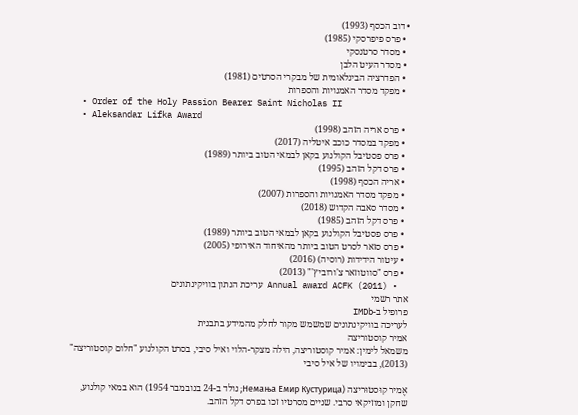• דוב הכסף (1993)
  • פרס פיפרסקי (1985)
  • מסדר סרטנסקי
  • מסדר העיט הלבן
  • הפדרציה הבינלאומית של מבקרי הסרטים (1981)
  • מפקד מסדר האמנויות והספרות
  • Order of the Holy Passion Bearer Saint Nicholas II
  • Aleksandar Lifka Award
  • פרס אריה הזהב (1998)
  • מפקד במסדר כוכב איטליה (2017)
  • פרס פסטיבל הקולנוע בקאן לבמאי הטוב ביותר (1989)
  • פרס דקל הזהב (1995)
  • אריה הכסף (1998)
  • מפקד מסדר האמנויות והספרות (2007)
  • מסדר סאבה הקדוש (2018)
  • פרס דקל הזהב (1985)
  • פרס פסטיבל הקולנוע בקאן לבמאי הטוב ביותר (1989)
  • פרס סזאר לסרט הטוב ביותר מהאיחוד האירופי (2005)
  • עיטור הידידות (רוסיה) (2016)
  • פרס "סווטוזאר צ'ורוביץ'" (2013)
  • Annual award ACFK (2011) עריכת הנתון בוויקינתונים
אתר רשמי
פרופיל ב-IMDb
לעריכה בוויקינתונים שמשמש מקור לחלק מהמידע בתבנית
אמיר קוסטוריצה
משמאל לימין: אמיר קוסטוריצה, הילה מצקר-הלוי ואיל סיבי, בסרט הקולנוע "חלום קוסטוריצה" (2013), בבימויו של איל סיבי

אֶמיר קוּסטוּריצה (Немања Емир Кустурица; נולד ב-24 בנובמבר 1954) הוא במאי קולנוע, שחקן ומוזיקאי סרבי. שניים מסרטיו זכו בפרס דקל הזהב.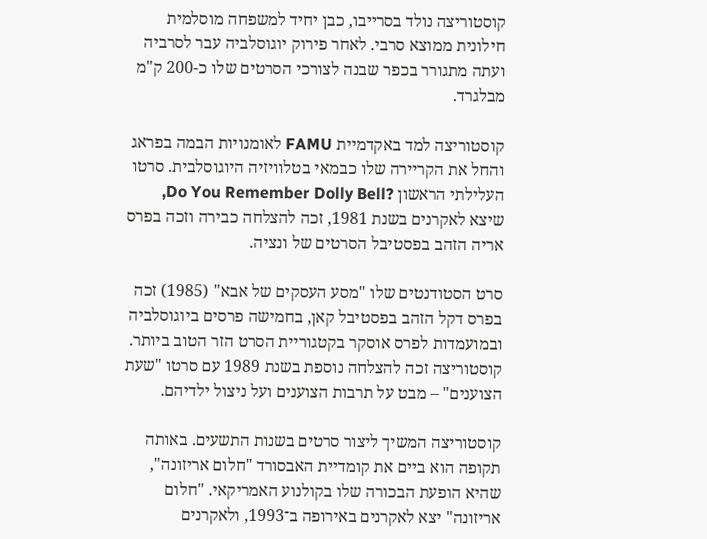קוסטוריצה נולד בסרייבו, כבן יחיד למשפחה מוסלמית חילונית ממוצא סרבי. לאחר פירוק יוגוסלביה עבר לסרביה ועתה מתגורר בכפר שבנה לצורכי הסרטים שלו כ-200 ק"מ מבלגרד.

קוסטוריצה למד באקדמיית FAMU לאומנויות הבמה בפראג והחל את הקריירה שלו כבמאי בטלוויזיה היוגוסלבית. סרטו העלילתי הראשון ?Do You Remember Dolly Bell, שיצא לאקרנים בשנת 1981, זכה להצלחה כבירה וזכה בפרס אריה הזהב בפסטיבל הסרטים של ונציה.

סרט הסטודנטים שלו "מסע העסקים של אבא" (1985) זכה בפרס דקל הזהב בפסטיבל קאן, בחמישה פרסים ביוגוסלביה ובמועמדות לפרס אוסקר בקטגוריית הסרט הזר הטוב ביותר. קוסטוריצה זכה להצלחה נוספת בשנת 1989 עם סרטו "שעת הצוענים" – מבט על תרבות הצוענים ועל ניצול ילדיהם.

קוסטוריצה המשיך ליצור סרטים בשנות התשעים. באותה תקופה הוא ביים את קומדיית האבסורד "חלום אריזונה", שהיא הופעת הבכורה שלו בקולנוע האמריקאי. "חלום אריזונה" יצא לאקרנים באירופה ב־1993, ולאקרנים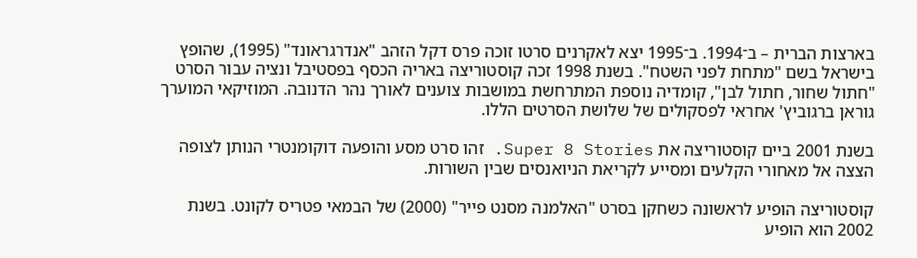בארצות הברית – ב־1994. ב־1995 יצא לאקרנים סרטו זוכה פרס דקל הזהב "אנדרגראונד" (1995), שהופץ בישראל בשם "מתחת לפני השטח". בשנת 1998 זכה קוסטוריצה באריה הכסף בפסטיבל ונציה עבור הסרט "חתול שחור, חתול לבן", קומדיה נוספת המתרחשת במושבות צוענים לאורך נהר הדנובה. המוזיקאי המוערך גוראן ברגוביץ' אחראי לפסקולים של שלושת הסרטים הללו.

בשנת 2001 ביים קוסטוריצה את Super 8 Stories. זהו סרט מסע והופעה דוקומנטרי הנותן לצופה הצצה אל מאחורי הקלעים ומסייע לקריאת הניואנסים שבין השורות.

קוסטוריצה הופיע לראשונה כשחקן בסרט "האלמנה מסנט פייר" (2000) של הבמאי פטריס לקונט. בשנת 2002 הוא הופיע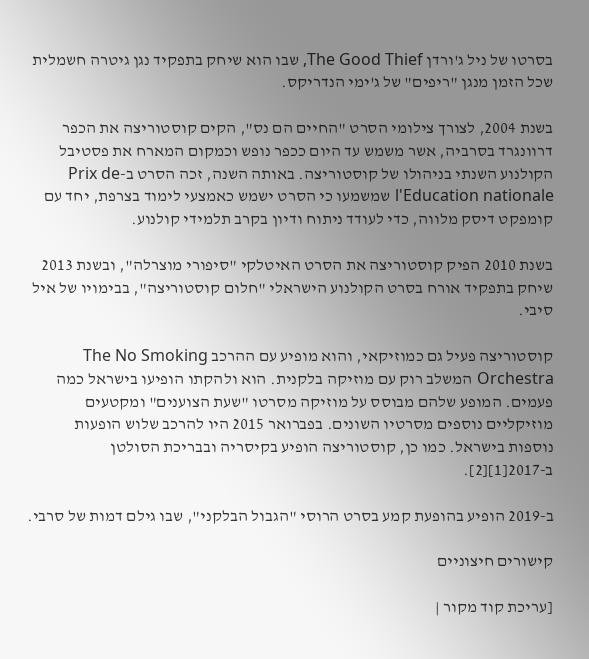בסרטו של ניל ג'ורדן The Good Thief, שבו הוא שיחק בתפקיד נגן גיטרה חשמלית שכל הזמן מנגן "ריפים" של ג'ימי הנדריקס.

בשנת 2004, לצורך צילומי הסרט "החיים הם נס", הקים קוסטוריצה את הכפר דרוונגרד בסרביה, אשר משמש עד היום ככפר נופש וכמקום המארח את פסטיבל הקולנוע השנתי בניהולו של קוסטוריצה. באותה השנה, זכה הסרט ב-Prix de l'Education nationale שמשמעו כי הסרט ישמש כאמצעי לימוד בצרפת, יחד עם קומפקט דיסק מלווה, כדי לעודד ניתוח ודיון בקרב תלמידי קולנוע.

בשנת 2010 הפיק קוסטוריצה את הסרט האיטלקי "סיפורי מוצרלה", ובשנת 2013 שיחק בתפקיד אורח בסרט הקולנוע הישראלי "חלום קוסטוריצה", בבימויו של איל סיבי.

קוסטוריצה פעיל גם כמוזיקאי, והוא מופיע עם ההרכב The No Smoking Orchestra המשלב רוק עם מוזיקה בלקנית. הוא ולהקתו הופיעו בישראל כמה פעמים. המופע שלהם מבוסס על מוזיקה מסרטו "שעת הצוענים" ומקטעים מוזיקליים נוספים מסרטיו השונים. בפברואר 2015 היו להרכב שלוש הופעות נוספות בישראל. כמו כן, קוסטוריצה הופיע בקיסריה ובבריכת הסולטן ב-2017[1][2].

ב-2019 הופיע בהופעת קמע בסרט הרוסי "הגבול הבלקני", שבו גילם דמות של סרבי.

קישורים חיצוניים

[עריכת קוד מקור |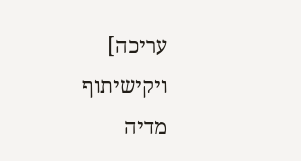עריכה]
ויקישיתוף מדיה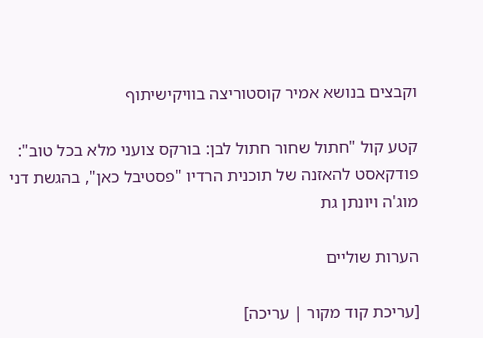וקבצים בנושא אמיר קוסטוריצה בוויקישיתוף

קטע קול "חתול שחור חתול לבן: בורקס צועני מלא בכל טוב": פודקאסט להאזנה של תוכנית הרדיו "פסטיבל כאן", בהגשת דני מוג'ה ויונתן גת

הערות שוליים

[עריכת קוד מקור | עריכה]